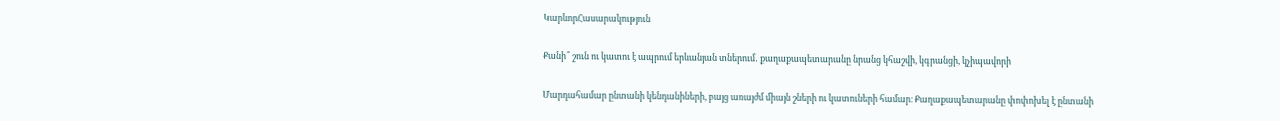ԿարևորՀասարակություն

Քանի՞ շուն ու կատու է ապրում երևանյան տներում․ քաղաքապետարանը նրանց կհաշվի, կգրանցի, կչիպավորի

Մարդահամար ընտանի կենդանիների, բայց առայժմ միայն շների ու կատուների համար։ Քաղաքապետարանը փոփոխել է ընտանի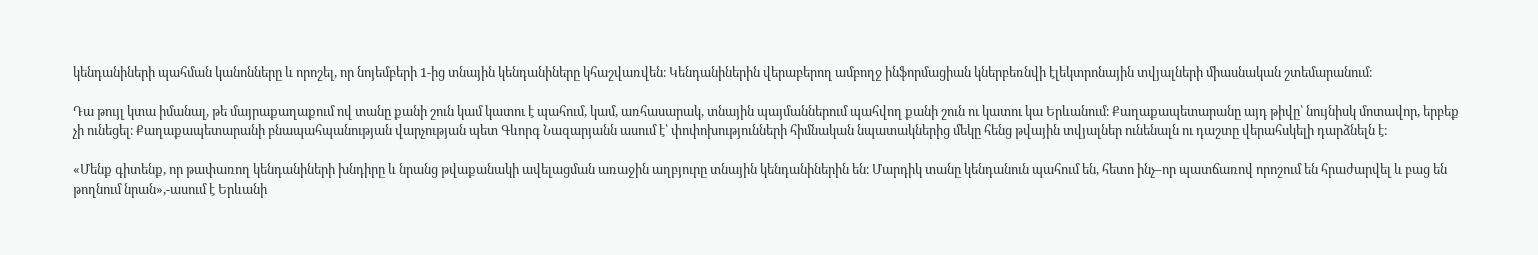կենդանիների պահման կանոնները և որոշել, որ նոյեմբերի 1-ից տնային կենդանիները կհաշվառվեն։ Կենդանիներին վերաբերող ամբողջ ինֆորմացիան կներբեռնվի էլեկտրոնային տվյալների միասնական շտեմարանում։

Դա թույլ կտա իմանալ, թե մայրաքաղաքում ով տանը քանի շուն կամ կատու է պահում, կամ, առհասարակ, տնային պայմաններում պահվող քանի շուն ու կատու կա Երևանում։ Քաղաքապետարանը այդ թիվը՝ նույնիսկ մոտավոր, երբեք չի ունեցել։ Քաղաքապետարանի բնապահպանության վարչության պետ Գևորգ Նազարյանն ասում է՝ փոփոխությունների հիմնական նպատակներից մեկը հենց թվային տվյալներ ունենալն ու դաշտը վերահսկելի դարձնելն է։

«Մենք գիտենք, որ թափառող կենդանիների խնդիրը և նրանց թվաքանակի ավելացման առաջին աղբյուրը տնային կենդանիներին են։ Մարդիկ տանը կենդանուն պահում են, հետո ինչ–որ պատճառով որոշում են հրաժարվել և բաց են թողնում նրան»,-ասում է Երևանի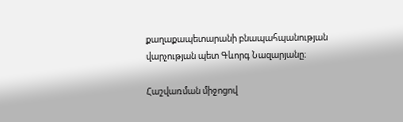քաղաքապետարանի բնապահպանության վարչության պետ Գևորգ Նազարյանը։

Հաշվառման միջոցով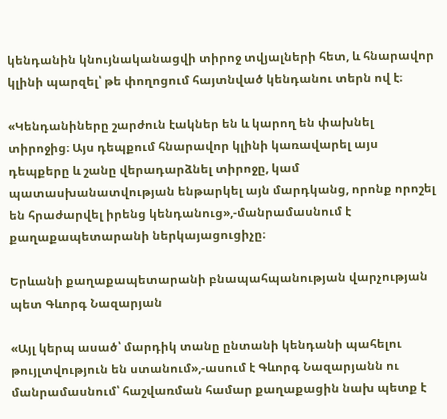կենդանին կնույնականացվի տիրոջ տվյալների հետ, և հնարավոր կլինի պարզել՝ թե փողոցում հայտնված կենդանու տերն ով է։

«Կենդանիները շարժուն էակներ են և կարող են փախնել տիրոջից։ Այս դեպքում հնարավոր կլինի կառավարել այս դեպքերը և շանը վերադարձնել տիրոջը, կամ պատասխանատվության ենթարկել այն մարդկանց, որոնք որոշել են հրաժարվել իրենց կենդանուց»,-մանրամասնում է քաղաքապետարանի ներկայացուցիչը։

Երևանի քաղաքապետարանի բնապահպանության վարչության պետ Գևորգ Նազարյան

«Այլ կերպ ասած՝ մարդիկ տանը ընտանի կենդանի պահելու թույլտվություն են ստանում»,-ասում է Գևորգ Նազարյանն ու մանրամասնում՝ հաշվառման համար քաղաքացին նախ պետք է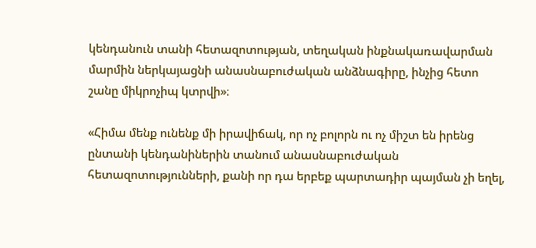կենդանուն տանի հետազոտության, տեղական ինքնակառավարման մարմին ներկայացնի անասնաբուժական անձնագիրը, ինչից հետո շանը միկրոչիպ կտրվի»։

«Հիմա մենք ունենք մի իրավիճակ, որ ոչ բոլորն ու ոչ միշտ են իրենց ընտանի կենդանիներին տանում անասնաբուժական հետազոտությունների, քանի որ դա երբեք պարտադիր պայման չի եղել,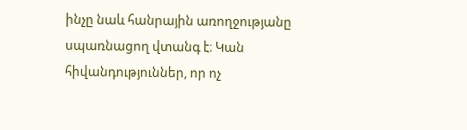ինչը նաև հանրային առողջությանը սպառնացող վտանգ է։ Կան հիվանդություններ, որ ոչ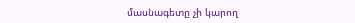մասնագետը չի կարող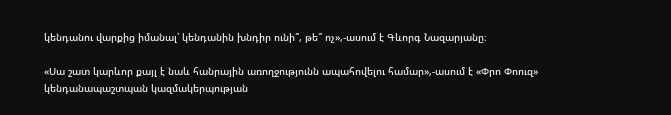կենդանու վարքից իմանալ՝ կենդանին խնդիր ունի՞, թե՞ ոչ»,-ասում է Գևորգ Նազարյանը։

«Սա շատ կարևոր քայլ է նաև հանրային առողջությունն ապահովելու համար»,-ասում է «Փրո Փոուզ» կենդանապաշտպան կազմակերպության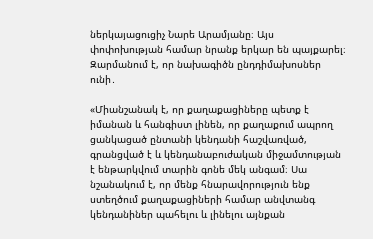ներկայացուցիչ Նարե Արամյանը։ Այս փոփոխության համար նրանք երկար են պայքարել։ Զարմանում է, որ նախագիծն ընդդիմախոսներ ունի․

«Միանշանակ է, որ քաղաքացիները պետք է իմանան և հանգիստ լինեն, որ քաղաքում ապրող ցանկացած ընտանի կենդանի հաշվառված, գրանցված է և կենդանաբուժական միջամտության է ենթարկվում տարին գոնե մեկ անգամ։ Սա նշանակում է, որ մենք հնարավորություն ենք ստեղծում քաղաքացիների համար անվտանգ կենդանիներ պահելու և լինելու այնքան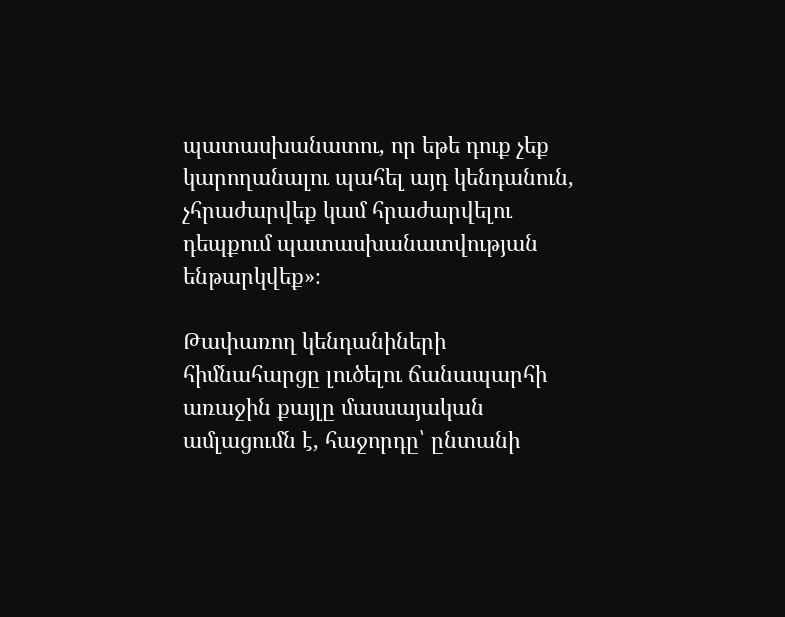պատասխանատու, որ եթե դուք չեք կարողանալու պահել այդ կենդանուն, չհրաժարվեք կամ հրաժարվելու դեպքում պատասխանատվության ենթարկվեք»։

Թափառող կենդանիների հիմնահարցը լուծելու ճանապարհի առաջին քայլը մասսայական ամլացումն է, հաջորդը՝ ընտանի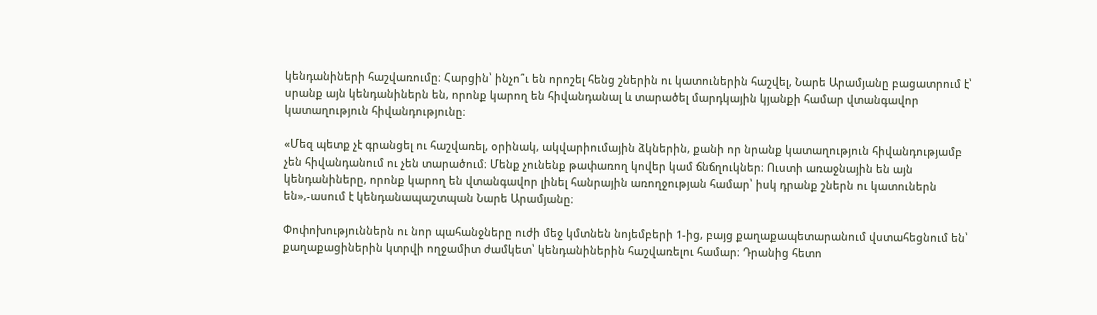կենդանիների հաշվառումը։ Հարցին՝ ինչո՞ւ են որոշել հենց շներին ու կատուներին հաշվել, Նարե Արամյանը բացատրում է՝ սրանք այն կենդանիներն են, որոնք կարող են հիվանդանալ և տարածել մարդկային կյանքի համար վտանգավոր կատաղություն հիվանդությունը։

«Մեզ պետք չէ գրանցել ու հաշվառել, օրինակ, ակվարիումային ձկներին, քանի որ նրանք կատաղություն հիվանդությամբ չեն հիվանդանում ու չեն տարածում։ Մենք չունենք թափառող կովեր կամ ճնճղուկներ։ Ուստի առաջնային են այն կենդանիները, որոնք կարող են վտանգավոր լինել հանրային առողջության համար՝ իսկ դրանք շներն ու կատուներն են»,-ասում է կենդանապաշտպան Նարե Արամյանը։

Փոփոխություններն ու նոր պահանջները ուժի մեջ կմտնեն նոյեմբերի 1-ից, բայց քաղաքապետարանում վստահեցնում են՝ քաղաքացիներին կտրվի ողջամիտ ժամկետ՝ կենդանիներին հաշվառելու համար։ Դրանից հետո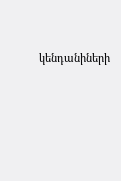կենդանիների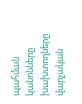պահման կանոնները խախտողները վարչական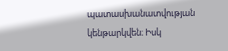պատասխանատվության կենթարկվեն։ Իսկ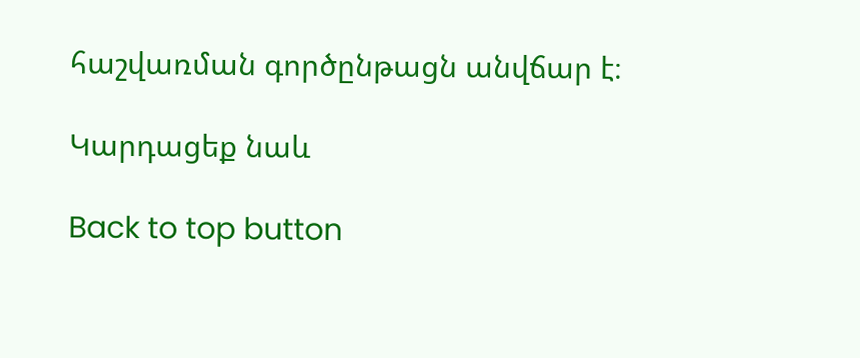հաշվառման գործընթացն անվճար է։

Կարդացեք նաև

Back to top button